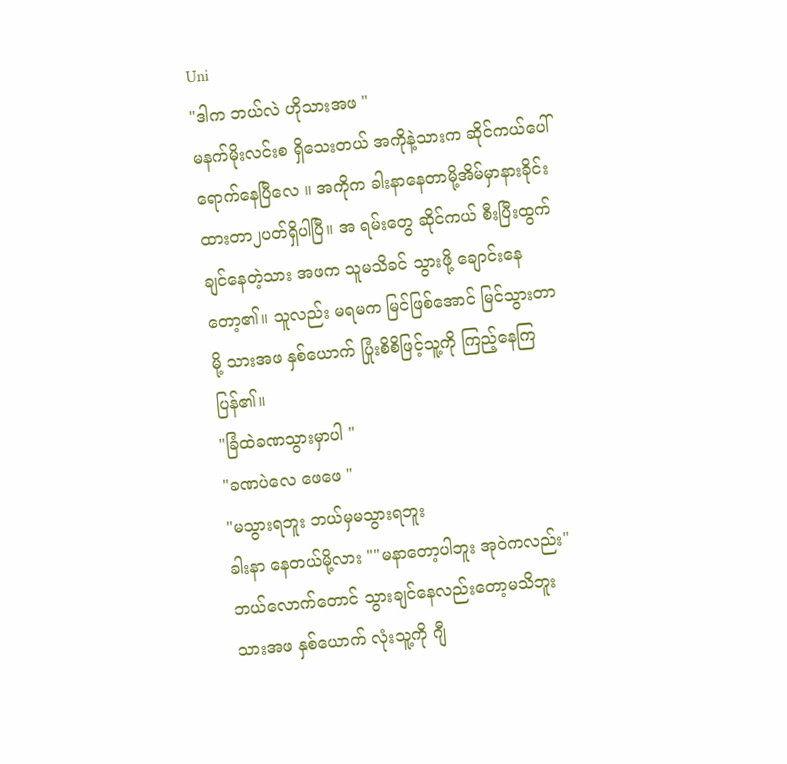Uni
"ဒါက ဘယ်လဲ ဟိုသားအဖ "
မနက်မိုးလင်းစ ရှိသေးတယ် အကိုနဲ့သားက ဆိုင်ကယ်ပေါ် ရောက်နေပြီလေ ။ အကိုက ခါးနာနေတာမို့အိမ်မှာနားခိုင်းထားတာ၂ပတ်ရှိပါပြီ။ အ ရမ်းတွေ ဆိုင်ကယ် စီးပြီးထွက်ချင်နေတဲ့သား အဖက သူမသိခင် သွားဖို့ ချောင်းနေတော့၏။ သူလည်း မရမက မြင်ဖြစ်အောင် မြင်သွားတာမို့ သားအဖ နှစ်ယောက် ပြုံးစိစိဖြင့်သူ့ကို ကြည့်နေကြပြန်၏။
"ခြံထဲခဏသွားမှာပါ "
"ခဏပဲလေ ဖေဖေ "
"မသွားရဘူး ဘယ်မှမသွားရဘူး
ခါးနာ နေတယ်မို့လား ""မနာတော့ပါဘူး အုဝဲကလည်း"
ဘယ်လောက်တောင် သွားချင်နေလည်းတော့မသိဘူး သားအဖ နှစ်ယောက် လုံးသူ့ကို ဂျီ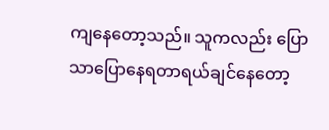ကျနေတော့သည်။ သူကလည်း ပြောသာပြောနေရတာရယ်ချင်နေတော့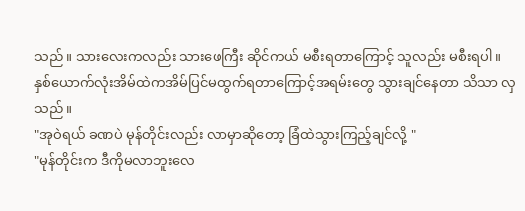သည်။ သားလေးကလည်း သားဖေကြီး ဆိုင်ကယ် မစီးရတာကြောင့် သူလည်း မစီးရပါ။ နှစ်ယောက်လုံးအိမ်ထဲကအိမ်ပြင်မထွက်ရတာကြောင့်အရမ်းတွေ သွားချင်နေတာ သိသာ လှသည်။
"အုဝဲရယ် ခဏပဲ မုန်တိုင်းလည်း လာမှာဆိုတော့ ခြံထဲသွားကြည့်ချင်လို့ "
"မုန်တိုင်းက ဒီကိုမလာဘူးလေ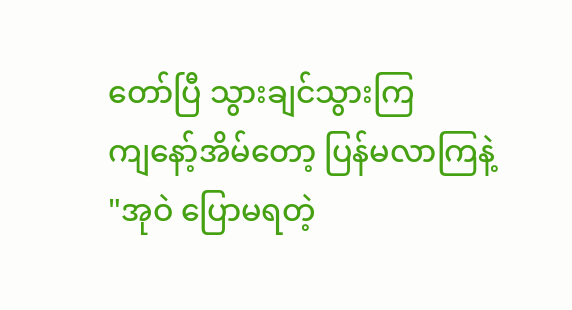တော်ပြီ သွားချင်သွားကြ
ကျနော့်အိမ်တော့ ပြန်မလာကြနဲ့ "အုဝဲ ပြောမရတဲ့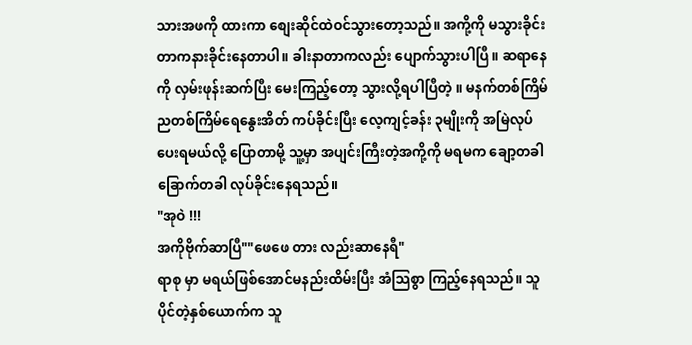သားအဖကို ထားကာ စျေးဆိုင်ထဲဝင်သွားတော့သည်။ အကို့ကို မသွားခိုင်းတာကနားခိုင်းနေတာပါ။ ခါးနာတာကလည်း ပျောက်သွားပါပြီ။ ဆရာနေကို လှမ်းဖုန်းဆက်ပြီး မေးကြည့်တော့ သွားလို့ရပါပြီတဲ့ ။ မနက်တစ်ကြိမ်ညတစ်ကြိမ်ရေနွေးအိတ် ကပ်ခိုင်းပြီး လေ့ကျင့်ခန်း ၃မျိုးကို အမြဲလုပ်ပေးရမယ်လို့ ပြောတာမို့ သူ့မှာ အပျင်းကြီးတဲ့အကို့ကို မရမက ချော့တခါ ခြောက်တခါ လုပ်ခိုင်းနေရသည်။
"အုဝဲ !!!
အကိုဗိုက်ဆာပြီ""ဖေဖေ တား လည်းဆာနေရီ"
ရာစု မှာ မရယ်ဖြစ်အောင်မနည်းထိမ်းပြီး အံသြစွာ ကြည့်နေရသည်။ သူပိုင်တဲ့နှစ်ယောက်က သူ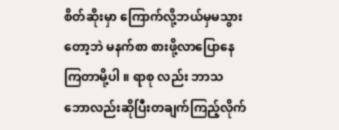စိတ်ဆိုးမှာ ကြောက်လို့ဘယ်မှမသွားတော့ဘဲ မနက်စာ စားဖို့လာပြောနေကြတာမို့ပါ ။ ရာစု လည်း ဘာသဘောလည်းဆိုပြီးတချက်ကြည့်လိုက်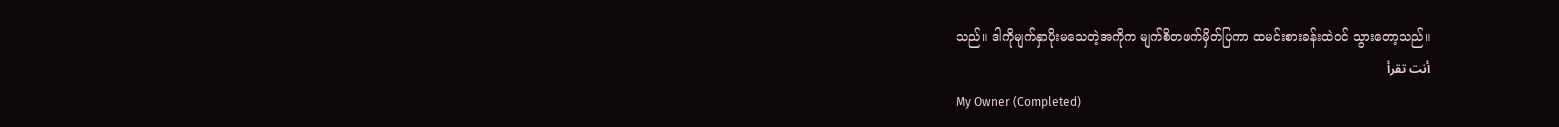သည်။ ဒါကိုမျက်နှာပိုးမသေတဲ့အကိုက မျက်စိတဖက်မှိတ်ပြကာ ထမင်းစားခန်းထဲဝင် သွားတော့သည်။
أنت تقرأ
My Owner (Completed)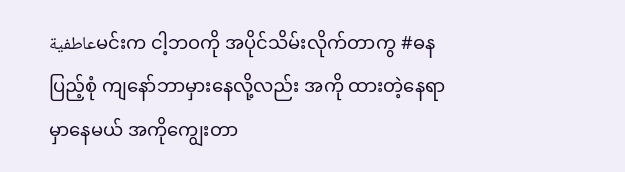عاطفيةမင်းက ငါ့ဘဝကို အပိုင်သိမ်းလိုက်တာကွ #ဓနပြည့်စုံ ကျနော်ဘာမှားနေလို့လည်း အကို ထားတဲ့နေရာမှာနေမယ် အကိုကျွေးတာ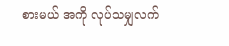စားမယ် အကို လုပ်သမျှလက်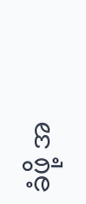ခံဖို့ အ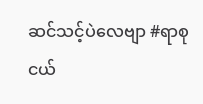ဆင်သင့်ပဲလေဗျာ #ရာစုငယ်